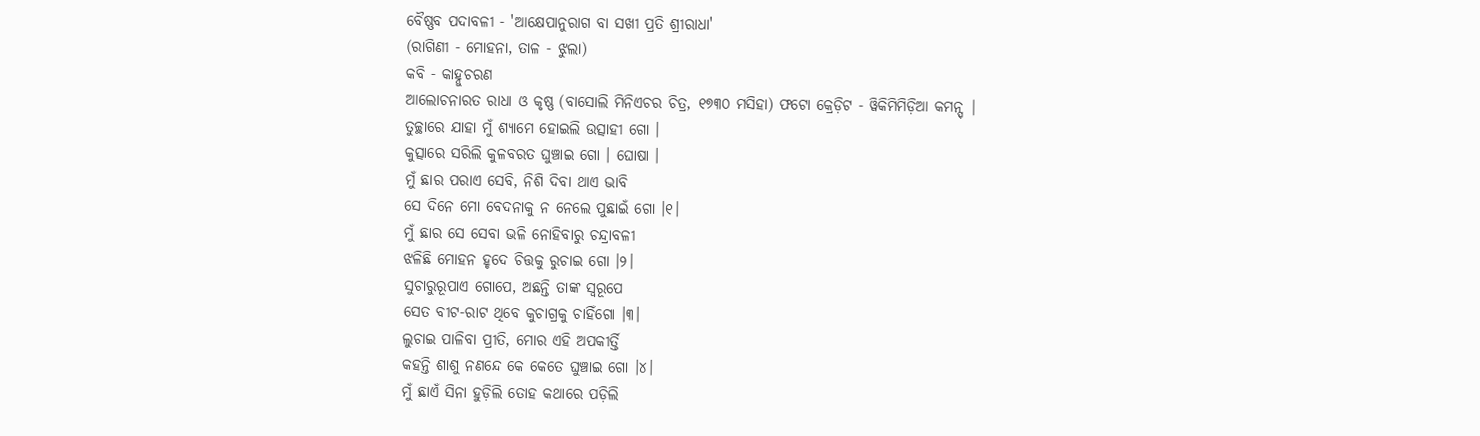ବୈଷ୍ଣବ ପଦାବଳୀ - 'ଆକ୍ଷେପାନୁରାଗ ବା ସଖୀ ପ୍ରତି ଶ୍ରୀରାଧା'
(ରାଗିଣୀ - ମୋହନା, ତାଳ - ଝୁଲା)
କବି - କାହ୍ନୁଚରଣ
ଆଲୋଚନାରତ ରାଧା ଓ କୃଷ୍ଣ (ବାସୋଲି ମିନିଏଚର ଚିତ୍ର, ୧୭୩୦ ମସିହା) ଫଟୋ କ୍ରେଡ଼ିଟ - ୱିକିମିମିଡ଼ିଆ କମନ୍ସ୍ |
ତୁଚ୍ଛାରେ ଯାହା ମୁଁ ଶ୍ୟାମେ ହୋଇଲି ଉତ୍ସାହୀ ଗୋ ।
କୁତ୍ସାରେ ସରିଲି କୁଳବରତ ଘୁଞ୍ଚାଇ ଗୋ । ଘୋଷା ।
ମୁଁ ଛାର ପରାଏ ସେବି, ନିଶି ଦିବା ଥାଏ ଭାବି
ସେ ଦିନେ ମୋ ବେଦନାକୁ ନ ନେଲେ ପୁଛାଇଁ ଗୋ ।୧।
ମୁଁ ଛାର ସେ ସେବା ଭଳି ନୋହିବାରୁ ଚନ୍ଦ୍ରାବଳୀ
ଝଳିଛି ମୋହନ ହୃଦେ ଚିତ୍ତକୁ ରୁଚାଇ ଗୋ ।୨।
ସୁଚାରୁରୂପାଏ ଗୋପେ, ଅଛନ୍ତି ତାଙ୍କ ସ୍ୱରୂପେ
ସେତ ବୀଟ-ରାଟ ଥିବେ କୁଚାଗ୍ରକୁ ଚାହିଁଗୋ ।୩।
ଲୁଚାଇ ପାଳିବା ପ୍ରୀତି, ମୋର ଏହି ଅପକୀର୍ତ୍ତି
କହନ୍ତି ଶାଶୁ ନଣନ୍ଦେ କେ କେତେ ଘୁଞ୍ଚାଇ ଗୋ ।୪।
ମୁଁ ଛାଏଁ ସିନା ହୁଡ଼ିଲି ତୋହ କଥାରେ ପଡ଼ିଲି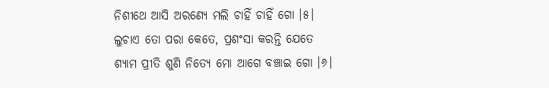ନିଶୀଥେ ଆସି ଅରଣ୍ୟେ ମଲି ଚାହିଁ ଚାହିଁ ଗୋ ।୫।
ଲୁଚାଏ ତୋ ପରା କେତେ, ପ୍ରଶଂସା କରନ୍ତି ଯେତେ
ଶ୍ୟାମ ପ୍ରୀତି ଶୁଣି ନିତ୍ୟେ ମୋ ଆଗେ ବଞ୍ଚାଇ ଗୋ ।୬।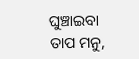ଘୁଞ୍ଚାଇବା ତାପ ମନୁ,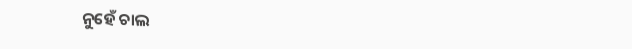ନୁହେଁ ଚାଲ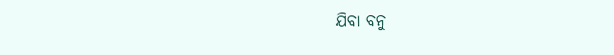ଯିବା ବନୁ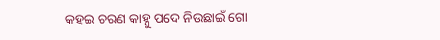କହଇ ଚରଣ କାହ୍ନୁ ପଦେ ନିଉଛାଇଁ ଗୋ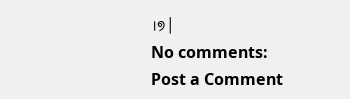।୭।
No comments:
Post a Comment